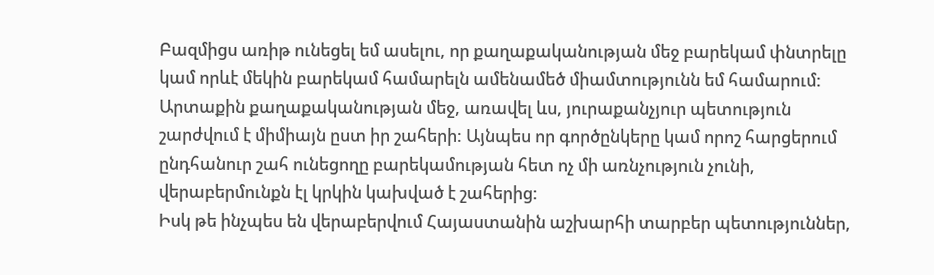Բազմիցս առիթ ունեցել եմ ասելու, որ քաղաքականության մեջ բարեկամ փնտրելը կամ որևէ մեկին բարեկամ համարելն ամենամեծ միամտությունն եմ համարում: Արտաքին քաղաքականության մեջ, առավել ևս, յուրաքանչյուր պետություն շարժվում է միմիայն ըստ իր շահերի: Այնպես որ գործընկերը կամ որոշ հարցերում ընդհանուր շահ ունեցողը բարեկամության հետ ոչ մի առնչություն չունի, վերաբերմունքն էլ կրկին կախված է շահերից:
Իսկ թե ինչպես են վերաբերվում Հայաստանին աշխարհի տարբեր պետություններ,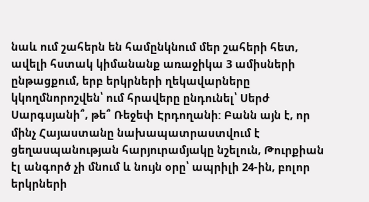նաև ում շահերն են համընկնում մեր շահերի հետ, ավելի հստակ կիմանանք առաջիկա 3 ամիսների ընթացքում, երբ երկրների ղեկավարները կկողմնորոշվեն՝ ում հրավերը ընդունել՝ Սերժ Սարգսյանի՞, թե՞ Ռեջեփ Էրդողանի: Բանն այն է, որ մինչ Հայաստանը նախապատրաստվում է ցեղասպանության հարյուրամյակը նշելուն, Թուրքիան էլ անգործ չի մնում և նույն օրը՝ ապրիլի 24-ին, բոլոր երկրների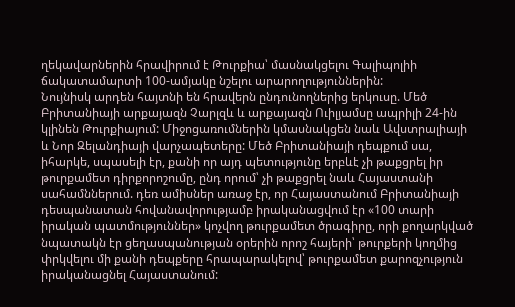ղեկավարներին հրավիրում է Թուրքիա՝ մասնակցելու Գալիպոլիի ճակատամարտի 100-ամյակը նշելու արարողություններին:
Նույնիսկ արդեն հայտնի են հրավերն ընդունողներից երկուսը. Մեծ Բրիտանիայի արքայազն Չարլզև և արքայազն Ուիլյամսը ապրիլի 24-ին կլինեն Թուրքիայում: Միջոցառումներին կմասնակցեն նաև Ավստրալիայի և Նոր Զելանդիայի վարչապետերը: Մեծ Բրիտանիայի դեպքում սա, իհարկե, սպասելի էր, քանի որ այդ պետությունը երբևէ չի թաքցրել իր թուրքամետ դիրքորոշումը, ընդ որում՝ չի թաքցրել նաև Հայաստանի սահամններում. դեռ ամիսներ առաջ էր, որ Հայաստանում Բրիտանիայի դեսպանատան հովանավորությամբ իրականացվում էր «100 տարի իրական պատմություններ» կոչվող թուրքամետ ծրագիրը, որի քողարկված նպատակն էր ցեղասպանության օրերին որոշ հայերի՝ թուրքերի կողմից փրկվելու մի քանի դեպքերը հրապարակելով՝ թուրքամետ քարոզչություն իրականացնել Հայաստանում: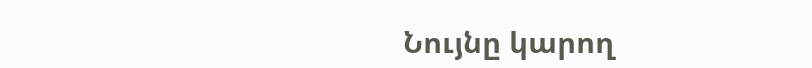Նույնը կարող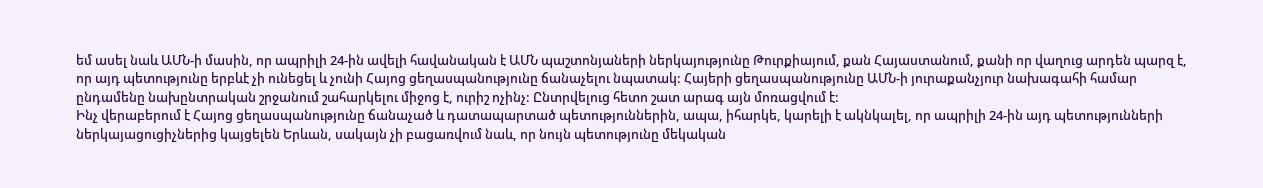եմ ասել նաև ԱՄՆ-ի մասին, որ ապրիլի 24-ին ավելի հավանական է ԱՄՆ պաշտոնյաների ներկայությունը Թուրքիայում, քան Հայաստանում, քանի որ վաղուց արդեն պարզ է, որ այդ պետությունը երբևէ չի ունեցել և չունի Հայոց ցեղասպանությունը ճանաչելու նպատակ: Հայերի ցեղասպանությունը ԱՄՆ-ի յուրաքանչյուր նախագահի համար ընդամենը նախընտրական շրջանում շահարկելու միջոց է, ուրիշ ոչինչ: Ընտրվելուց հետո շատ արագ այն մոռացվում է:
Ինչ վերաբերում է Հայոց ցեղասպանությունը ճանաչած և դատապարտած պետություններին, ապա, իհարկե, կարելի է ակնկալել, որ ապրիլի 24-ին այդ պետությունների ներկայացուցիչներից կայցելեն Երևան, սակայն չի բացառվում նաև, որ նույն պետությունը մեկական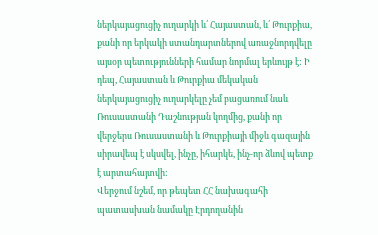ներկայացուցիչ ուղարկի և՛ Հայաստան, և՛ Թուրքիա, քանի որ երկակի ստանդարտներով առաջնորդվելը այսօր պետությունների համար նորմալ երևույթ է: Ի դեպ, Հայաստան և Թուրքիա մեկական ներկայացուցիչ ուղարկելը չեմ բացառում նաև Ռուսաստանի Դաշնության կողմից, քանի որ վերջերս Ռուսաստանի և Թուրքիայի միջև գազային սիրավեպ է սկսվել, ինչը, իհարկե, ինչ-որ ձևով պետք է արտահայտվի:
Վերջում նշեմ, որ թեպետ ՀՀ նախագահի պատասխան նամակը Էրդողանին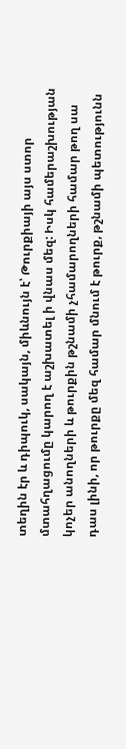տեղին էր և դիպուկ, սակայն, միևնույն է՝ Թուրքիայի այս ստոր մտահղացումը կարող է աշխատել ի վնաս մեզ: Իսկ համերաշխության կոչեր անողների և թուրքին թշնամի չհամարողների համար թող սա դաս լինի, որ թուրքը մեզ համար մնում է թուրք, թշնամի պետությունն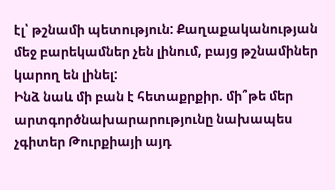էլ՝ թշնամի պետություն: Քաղաքականության մեջ բարեկամներ չեն լինում, բայց թշնամիներ կարող են լինել:
Ինձ նաև մի բան է հետաքրքիր. մի՞թե մեր արտգործնախարարությունը նախապես չգիտեր Թուրքիայի այդ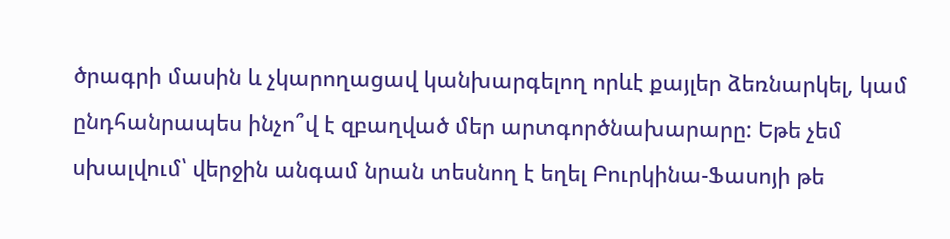ծրագրի մասին և չկարողացավ կանխարգելող որևէ քայլեր ձեռնարկել, կամ ընդհանրապես ինչո՞վ է զբաղված մեր արտգործնախարարը: Եթե չեմ սխալվում՝ վերջին անգամ նրան տեսնող է եղել Բուրկինա-Ֆասոյի թե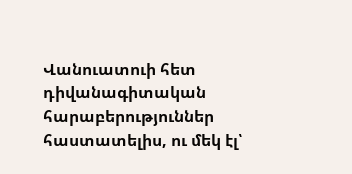Վանուատուի հետ դիվանագիտական հարաբերություններ հաստատելիս, ու մեկ էլ՝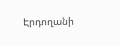Էրդողանի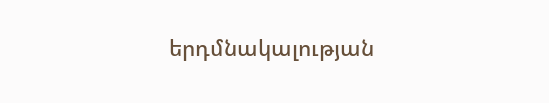երդմնակալության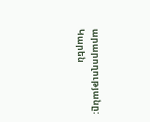արարողությանը:
Կարեն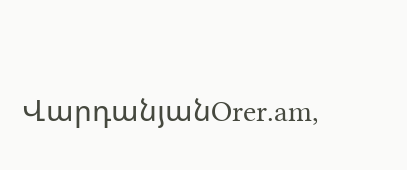ՎարդանյանOrer.am,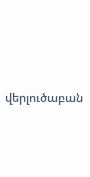վերլուծաբան